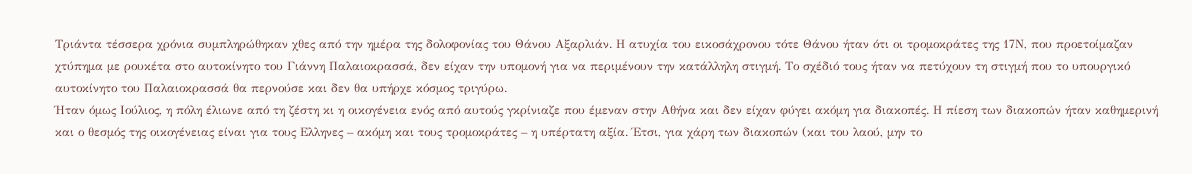Τριάντα τέσσερα χρόνια συμπληρώθηκαν χθες από την ημέρα της δολοφονίας του Θάνου Αξαρλιάν. Η ατυχία του εικοσάχρονου τότε Θάνου ήταν ότι οι τρομοκράτες της 17Ν, που προετοίμαζαν χτύπημα με ρουκέτα στο αυτοκίνητο του Γιάννη Παλαιοκρασσά, δεν είχαν την υπομονή για να περιμένουν την κατάλληλη στιγμή. Το σχέδιό τους ήταν να πετύχουν τη στιγμή που το υπουργικό αυτοκίνητο του Παλαιοκρασσά θα περνούσε και δεν θα υπήρχε κόσμος τριγύρω.
Ήταν όμως Ιούλιος, η πόλη έλιωνε από τη ζέστη κι η οικογένεια ενός από αυτούς γκρίνιαζε που έμεναν στην Αθήνα και δεν είχαν φύγει ακόμη για διακοπές. Η πίεση των διακοπών ήταν καθημερινή και ο θεσμός της οικογένειας είναι για τους Ελληνες – ακόμη και τους τρομοκράτες – η υπέρτατη αξία. Έτσι, για χάρη των διακοπών (και του λαού, μην το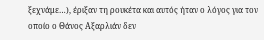ξεχνάμε…), έριξαν τη ρουκέτα και αυτός ήταν ο λόγος για τον οποίο ο Θάνος Αξαρλιάν δεν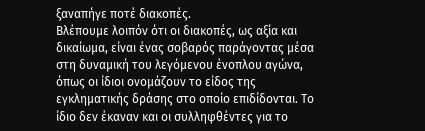ξαναπήγε ποτέ διακοπές.
Βλέπουμε λοιπόν ότι οι διακοπές, ως αξία και δικαίωμα, είναι ένας σοβαρός παράγοντας μέσα στη δυναμική του λεγόμενου ένοπλου αγώνα, όπως οι ίδιοι ονομάζουν το είδος της εγκληματικής δράσης στο οποίο επιδίδονται. Το ίδιο δεν έκαναν και οι συλληφθέντες για το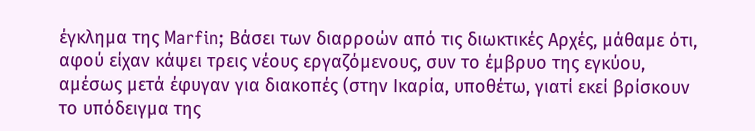έγκλημα της Marfin; Βάσει των διαρροών από τις διωκτικές Αρχές, μάθαμε ότι, αφού είχαν κάψει τρεις νέους εργαζόμενους, συν το έμβρυο της εγκύου, αμέσως μετά έφυγαν για διακοπές (στην Ικαρία, υποθέτω, γιατί εκεί βρίσκουν το υπόδειγμα της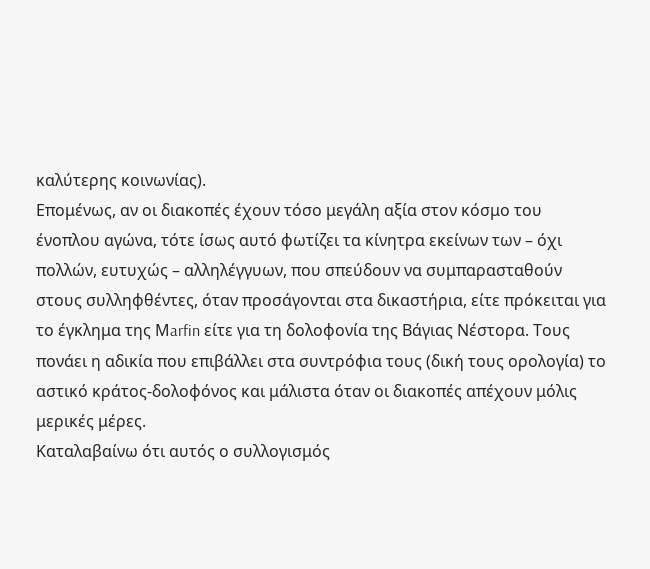καλύτερης κοινωνίας).
Επομένως, αν οι διακοπές έχουν τόσο μεγάλη αξία στον κόσμο του ένοπλου αγώνα, τότε ίσως αυτό φωτίζει τα κίνητρα εκείνων των – όχι πολλών, ευτυχώς – αλληλέγγυων, που σπεύδουν να συμπαρασταθούν στους συλληφθέντες, όταν προσάγονται στα δικαστήρια, είτε πρόκειται για το έγκλημα της Μarfin είτε για τη δολοφονία της Βάγιας Νέστορα. Τους πονάει η αδικία που επιβάλλει στα συντρόφια τους (δική τους ορολογία) το αστικό κράτος-δολοφόνος και μάλιστα όταν οι διακοπές απέχουν μόλις μερικές μέρες.
Καταλαβαίνω ότι αυτός ο συλλογισμός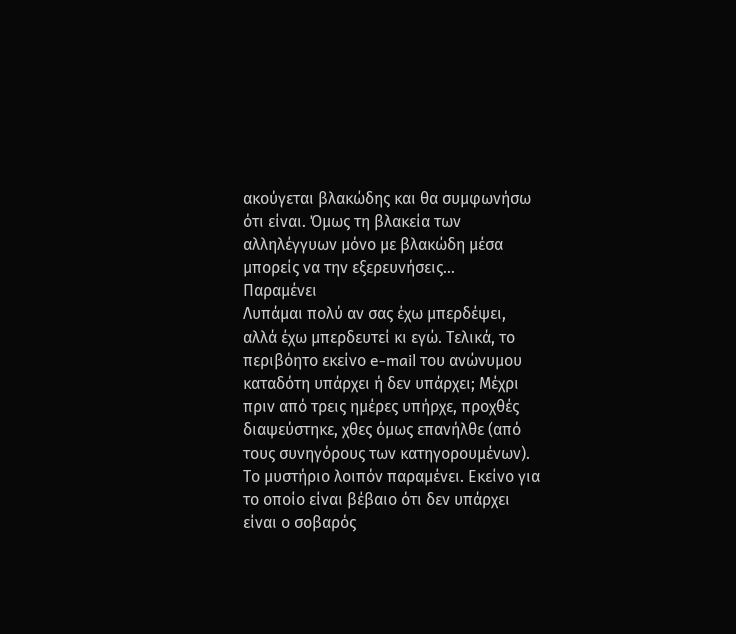ακούγεται βλακώδης και θα συμφωνήσω ότι είναι. Όμως τη βλακεία των αλληλέγγυων μόνο με βλακώδη μέσα μπορείς να την εξερευνήσεις…
Παραμένει
Λυπάμαι πολύ αν σας έχω μπερδέψει, αλλά έχω μπερδευτεί κι εγώ. Τελικά, το περιβόητο εκείνο e-mail του ανώνυμου καταδότη υπάρχει ή δεν υπάρχει; Μέχρι πριν από τρεις ημέρες υπήρχε, προχθές διαψεύστηκε, χθες όμως επανήλθε (από τους συνηγόρους των κατηγορουμένων).
Το μυστήριο λοιπόν παραμένει. Εκείνο για το οποίο είναι βέβαιο ότι δεν υπάρχει είναι ο σοβαρός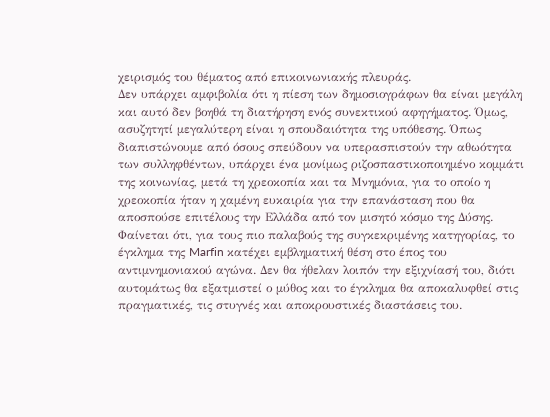χειρισμός του θέματος από επικοινωνιακής πλευράς.
Δεν υπάρχει αμφιβολία ότι η πίεση των δημοσιογράφων θα είναι μεγάλη και αυτό δεν βοηθά τη διατήρηση ενός συνεκτικού αφηγήματος. Όμως, ασυζητητί μεγαλύτερη είναι η σπουδαιότητα της υπόθεσης. Όπως διαπιστώνουμε από όσους σπεύδουν να υπερασπιστούν την αθωότητα των συλληφθέντων, υπάρχει ένα μονίμως ριζοσπαστικοποιημένο κομμάτι της κοινωνίας, μετά τη χρεοκοπία και τα Μνημόνια, για το οποίο η χρεοκοπία ήταν η χαμένη ευκαιρία για την επανάσταση που θα αποσπούσε επιτέλους την Ελλάδα από τον μισητό κόσμο της Δύσης.
Φαίνεται ότι, για τους πιο παλαβούς της συγκεκριμένης κατηγορίας, το έγκλημα της Marfin κατέχει εμβληματική θέση στο έπος του αντιμνημονιακού αγώνα. Δεν θα ήθελαν λοιπόν την εξιχνίασή του, διότι αυτομάτως θα εξατμιστεί ο μύθος και το έγκλημα θα αποκαλυφθεί στις πραγματικές, τις στυγνές και αποκρουστικές διαστάσεις του.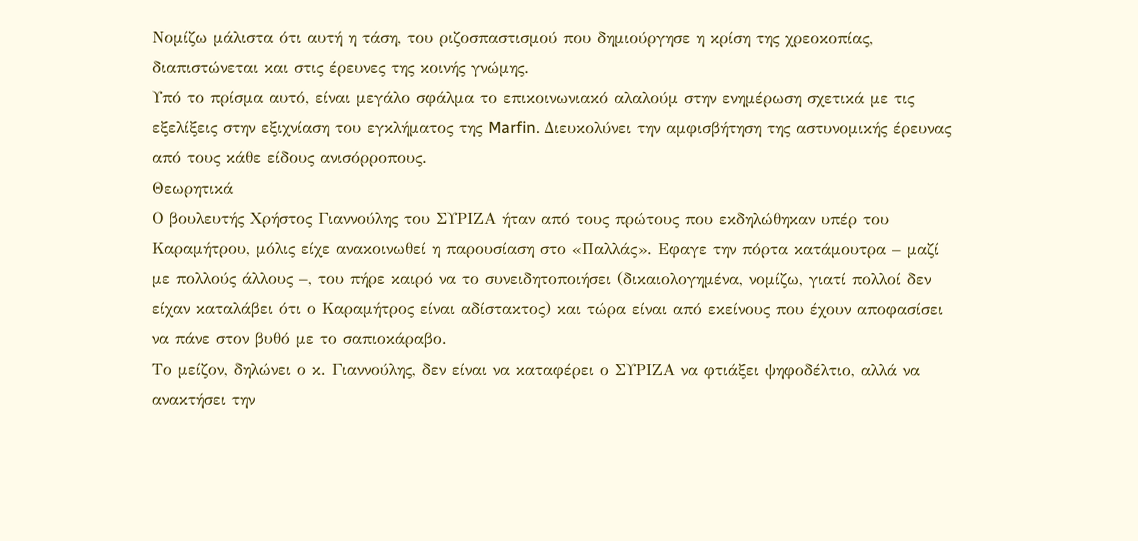Νομίζω μάλιστα ότι αυτή η τάση, του ριζοσπαστισμού που δημιούργησε η κρίση της χρεοκοπίας, διαπιστώνεται και στις έρευνες της κοινής γνώμης.
Υπό το πρίσμα αυτό, είναι μεγάλο σφάλμα το επικοινωνιακό αλαλούμ στην ενημέρωση σχετικά με τις εξελίξεις στην εξιχνίαση του εγκλήματος της Marfin. Διευκολύνει την αμφισβήτηση της αστυνομικής έρευνας από τους κάθε είδους ανισόρροπους.
Θεωρητικά
Ο βουλευτής Χρήστος Γιαννούλης του ΣΥΡΙΖΑ ήταν από τους πρώτους που εκδηλώθηκαν υπέρ του Καραμήτρου, μόλις είχε ανακοινωθεί η παρουσίαση στο «Παλλάς». Εφαγε την πόρτα κατάμουτρα – μαζί με πολλούς άλλους –, του πήρε καιρό να το συνειδητοποιήσει (δικαιολογημένα, νομίζω, γιατί πολλοί δεν είχαν καταλάβει ότι ο Καραμήτρος είναι αδίστακτος) και τώρα είναι από εκείνους που έχουν αποφασίσει να πάνε στον βυθό με το σαπιοκάραβο.
Το μείζον, δηλώνει ο κ. Γιαννούλης, δεν είναι να καταφέρει ο ΣΥΡΙΖΑ να φτιάξει ψηφοδέλτιο, αλλά να ανακτήσει την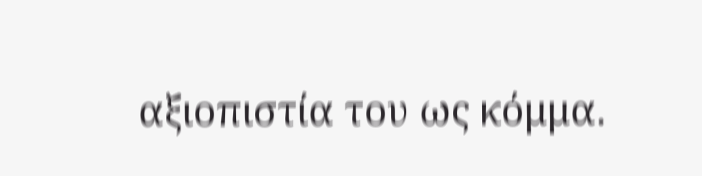αξιοπιστία του ως κόμμα.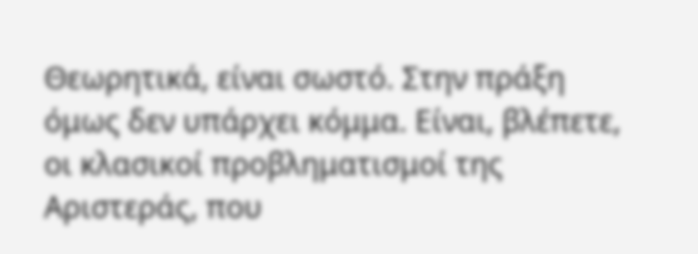Θεωρητικά, είναι σωστό. Στην πράξη όμως δεν υπάρχει κόμμα. Είναι, βλέπετε, οι κλασικοί προβληματισμοί της Αριστεράς, που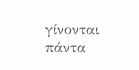γίνονται πάντα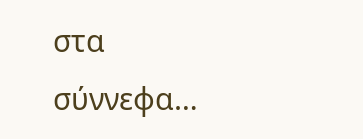στα σύννεφα…